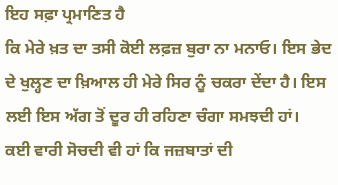ਇਹ ਸਫ਼ਾ ਪ੍ਰਮਾਣਿਤ ਹੈ
ਕਿ ਮੇਰੇ ਖ਼ਤ ਦਾ ਤਸੀ ਕੋਈ ਲਫ਼ਜ਼ ਬੁਰਾ ਨਾ ਮਨਾਓ। ਇਸ ਭੇਦ ਦੇ ਖੁਲ੍ਹਣ ਦਾ ਖ਼ਿਆਲ ਹੀ ਮੇਰੇ ਸਿਰ ਨੂੰ ਚਕਰਾ ਦੇਂਦਾ ਹੈ। ਇਸ ਲਈ ਇਸ ਅੱਗ ਤੋਂ ਦੂਰ ਹੀ ਰਹਿਣਾ ਚੰਗਾ ਸਮਝਦੀ ਹਾਂ।
ਕਈ ਵਾਰੀ ਸੋਚਦੀ ਵੀ ਹਾਂ ਕਿ ਜਜ਼ਬਾਤਾਂ ਦੀ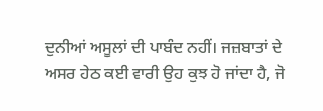ਦੁਨੀਆਂ ਅਸੂਲਾਂ ਦੀ ਪਾਬੰਦ ਨਹੀਂ। ਜਜ਼ਬਾਤਾਂ ਦੇ ਅਸਰ ਹੇਠ ਕਈ ਵਾਰੀ ਉਹ ਕੁਝ ਹੋ ਜਾਂਦਾ ਹੈ, ਜੋ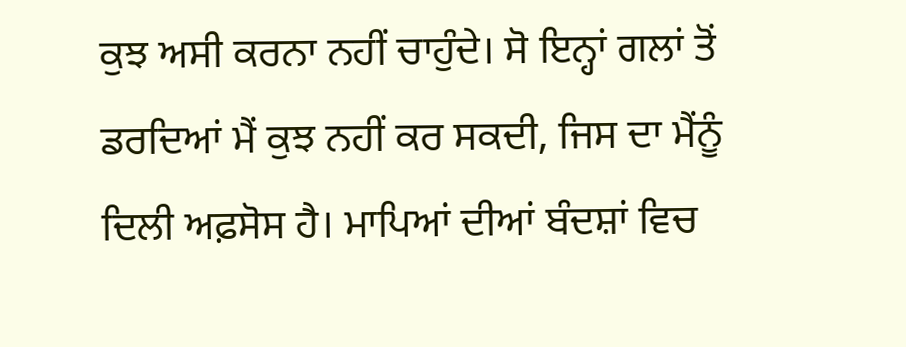ਕੁਝ ਅਸੀ ਕਰਨਾ ਨਹੀਂ ਚਾਹੁੰਦੇ। ਸੋ ਇਨ੍ਹਾਂ ਗਲਾਂ ਤੋਂ ਡਰਦਿਆਂ ਮੈਂ ਕੁਝ ਨਹੀਂ ਕਰ ਸਕਦੀ, ਜਿਸ ਦਾ ਮੈਂਨੂੰ ਦਿਲੀ ਅਫ਼ਸੋਸ ਹੈ। ਮਾਪਿਆਂ ਦੀਆਂ ਬੰਦਸ਼ਾਂ ਵਿਚ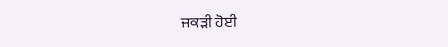ਜਕੜੀ ਹੋਈ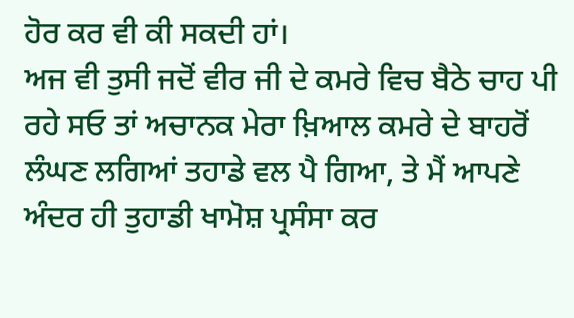ਹੋਰ ਕਰ ਵੀ ਕੀ ਸਕਦੀ ਹਾਂ।
ਅਜ ਵੀ ਤੁਸੀ ਜਦੋਂ ਵੀਰ ਜੀ ਦੇ ਕਮਰੇ ਵਿਚ ਬੈਠੇ ਚਾਹ ਪੀ ਰਹੇ ਸਓ ਤਾਂ ਅਚਾਨਕ ਮੇਰਾ ਖ਼ਿਆਲ ਕਮਰੇ ਦੇ ਬਾਹਰੋਂ ਲੰਘਣ ਲਗਿਆਂ ਤਹਾਡੇ ਵਲ ਪੈ ਗਿਆ, ਤੇ ਮੈਂ ਆਪਣੇ ਅੰਦਰ ਹੀ ਤੁਹਾਡੀ ਖਾਮੋਸ਼ ਪ੍ਰਸੰਸਾ ਕਰ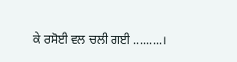ਕੇ ਰਸੋਈ ਵਲ ਚਲੀ ਗਈ .........।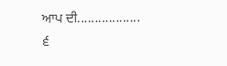ਆਪ ਦੀ..................
੬